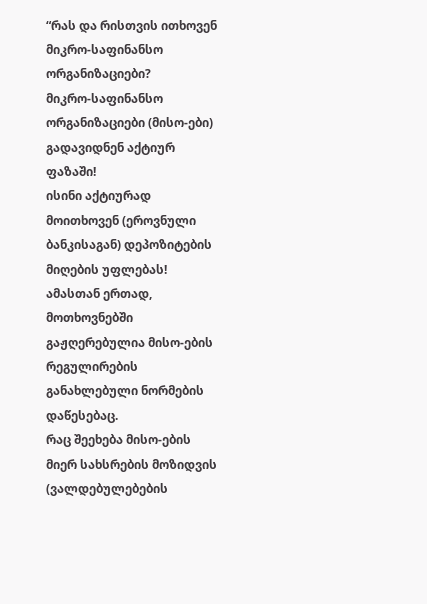“რას და რისთვის ითხოვენ მიკრო-საფინანსო ორგანიზაციები?
მიკრო-საფინანსო ორგანიზაციები (მისო-ები) გადავიდნენ აქტიურ ფაზაში!
ისინი აქტიურად მოითხოვენ (ეროვნული ბანკისაგან) დეპოზიტების მიღების უფლებას!
ამასთან ერთად, მოთხოვნებში გაჟღერებულია მისო-ების რეგულირების განახლებული ნორმების დაწესებაც.
რაც შეეხება მისო-ების მიერ სახსრების მოზიდვის (ვალდებულებების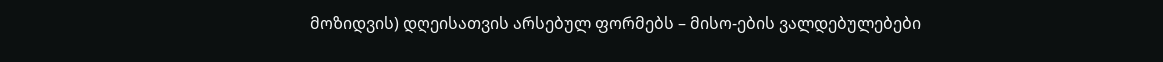მოზიდვის) დღეისათვის არსებულ ფორმებს – მისო-ების ვალდებულებები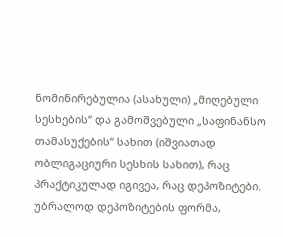ნომინირებულია (ასახული) „მიღებული სესხების“ და გამოშვებული „საფინანსო თამასუქების“ სახით (იშვიათად ობლიგაციური სესხის სახით), რაც პრაქტიკულად იგივეა, რაც დეპოზიტები.
უბრალოდ დეპოზიტების ფორმა,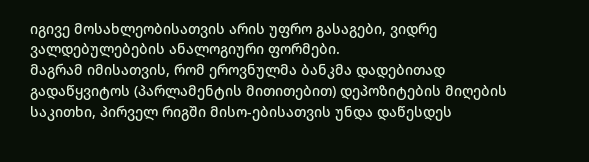იგივე მოსახლეობისათვის არის უფრო გასაგები, ვიდრე ვალდებულებების ანალოგიური ფორმები.
მაგრამ იმისათვის, რომ ეროვნულმა ბანკმა დადებითად გადაწყვიტოს (პარლამენტის მითითებით) დეპოზიტების მიღების საკითხი, პირველ რიგში მისო-ებისათვის უნდა დაწესდეს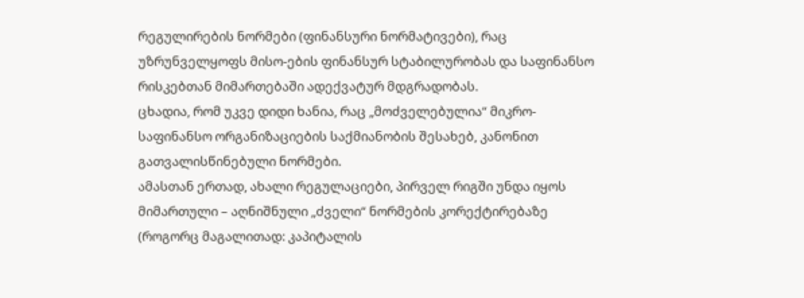რეგულირების ნორმები (ფინანსური ნორმატივები), რაც უზრუნველყოფს მისო-ების ფინანსურ სტაბილურობას და საფინანსო რისკებთან მიმართებაში ადექვატურ მდგრადობას.
ცხადია, რომ უკვე დიდი ხანია, რაც „მოძველებულია“ მიკრო-საფინანსო ორგანიზაციების საქმიანობის შესახებ, კანონით გათვალისწინებული ნორმები.
ამასთან ერთად, ახალი რეგულაციები, პირველ რიგში უნდა იყოს მიმართული – აღნიშნული „ძველი“ ნორმების კორექტირებაზე (როგორც მაგალითად: კაპიტალის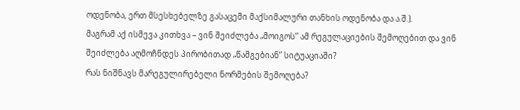ოდენობა, ერთ მსესხებელზე გასაცემი მაქსიმალური თანხის ოდენობა და ა.შ.).
მაგრამ აქ ისმევა კითხვა – ვინ შეიძლება „მოიგოს“ ამ რეგულაციების შემოღებით და ვინ შეიძლება აღმოჩნდეს პირობითად „წამგებიან“ სიტუაციაში?
რას ნიშნავს მარეგულირებელი ნორმების შემოღება?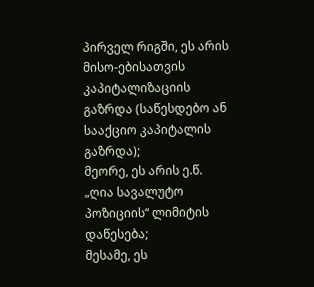პირველ რიგში, ეს არის მისო-ებისათვის კაპიტალიზაციის გაზრდა (საწესდებო ან სააქციო კაპიტალის გაზრდა);
მეორე, ეს არის ე.წ. „ღია სავალუტო პოზიციის“ ლიმიტის დაწესება;
მესამე, ეს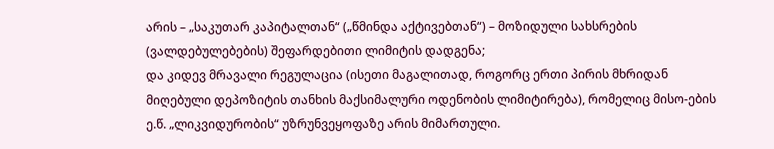არის – „საკუთარ კაპიტალთან“ („წმინდა აქტივებთან“) – მოზიდული სახსრების (ვალდებულებების) შეფარდებითი ლიმიტის დადგენა;
და კიდევ მრავალი რეგულაცია (ისეთი მაგალითად, როგორც ერთი პირის მხრიდან მიღებული დეპოზიტის თანხის მაქსიმალური ოდენობის ლიმიტირება), რომელიც მისო-ების ე.წ. „ლიკვიდურობის“ უზრუნვეყოფაზე არის მიმართული.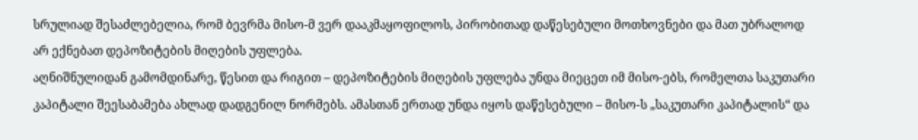სრულიად შესაძლებელია, რომ ბევრმა მისო-მ ვერ დააკმაყოფილოს, პირობითად დაწესებული მოთხოვნები და მათ უბრალოდ არ ექნებათ დეპოზიტების მიღების უფლება.
აღნიშნულიდან გამომდინარე, წესით და რიგით – დეპოზიტების მიღების უფლება უნდა მიეცეთ იმ მისო-ებს, რომელთა საკუთარი კაპიტალი შეესაბამება ახლად დადგენილ ნორმებს. ამასთან ერთად უნდა იყოს დაწესებული – მისო-ს „საკუთარი კაპიტალის“ და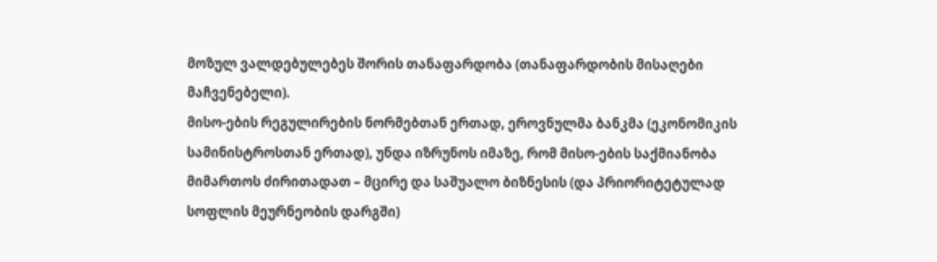მოზულ ვალდებულებეს შორის თანაფარდობა (თანაფარდობის მისაღები მაჩვენებელი).
მისო-ების რეგულირების ნორმებთან ერთად, ეროვნულმა ბანკმა (ეკონომიკის სამინისტროსთან ერთად), უნდა იზრუნოს იმაზე, რომ მისო-ების საქმიანობა მიმართოს ძირითადათ – მცირე და საშუალო ბიზნესის (და პრიორიტეტულად სოფლის მეურნეობის დარგში)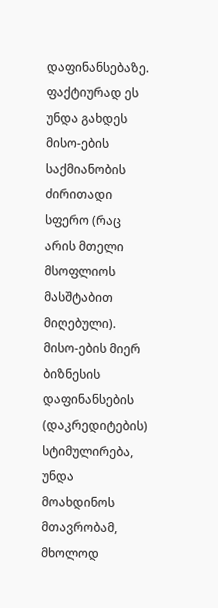დაფინანსებაზე.
ფაქტიურად ეს უნდა გახდეს მისო-ების საქმიანობის ძირითადი სფერო (რაც არის მთელი მსოფლიოს მასშტაბით მიღებული).
მისო-ების მიერ ბიზნესის დაფინანსების (დაკრედიტების) სტიმულირება, უნდა მოახდინოს მთავრობამ, მხოლოდ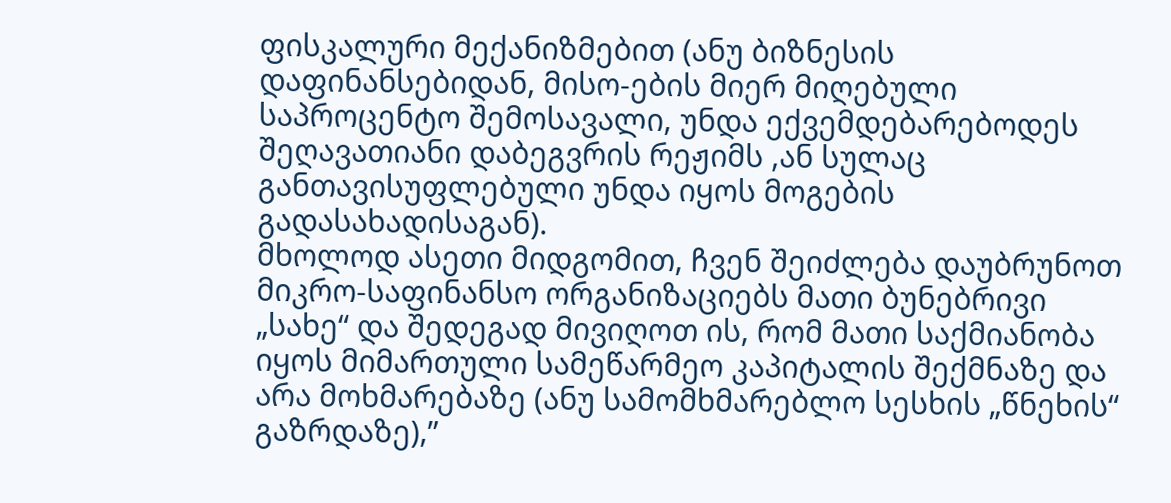ფისკალური მექანიზმებით (ანუ ბიზნესის დაფინანსებიდან, მისო-ების მიერ მიღებული საპროცენტო შემოსავალი, უნდა ექვემდებარებოდეს შეღავათიანი დაბეგვრის რეჟიმს ,ან სულაც განთავისუფლებული უნდა იყოს მოგების გადასახადისაგან).
მხოლოდ ასეთი მიდგომით, ჩვენ შეიძლება დაუბრუნოთ მიკრო-საფინანსო ორგანიზაციებს მათი ბუნებრივი „სახე“ და შედეგად მივიღოთ ის, რომ მათი საქმიანობა იყოს მიმართული სამეწარმეო კაპიტალის შექმნაზე და არა მოხმარებაზე (ანუ სამომხმარებლო სესხის „წნეხის“ გაზრდაზე),”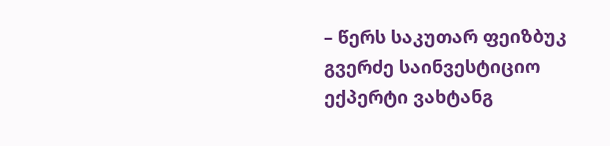– წერს საკუთარ ფეიზბუკ გვერძე საინვესტიციო ექპერტი ვახტანგ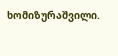ხომიზურაშვილი.